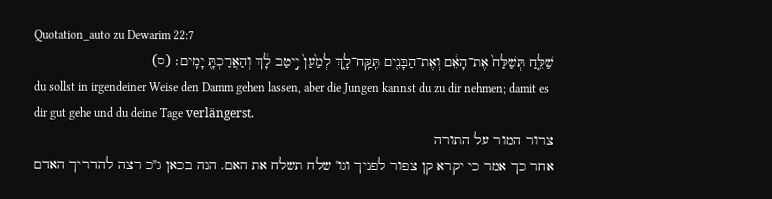Quotation_auto zu Dewarim 22:7
שַׁלֵּ֤חַ תְּשַׁלַּח֙ אֶת־הָאֵ֔ם וְאֶת־הַבָּנִ֖ים תִּֽקַּֽח־לָ֑ךְ לְמַ֙עַן֙ יִ֣יטַב לָ֔ךְ וְהַאֲרַכְתָּ֖ יָמִֽים׃ (ס)
du sollst in irgendeiner Weise den Damm gehen lassen, aber die Jungen kannst du zu dir nehmen; damit es dir gut gehe und du deine Tage verlängerst.
צרור המור על התורה
אחר כך אמר כי יקרא קן צפור לפניך וגו' שלח תשלח את האם. הנה בכאן ג"כ רצה להדריך האדם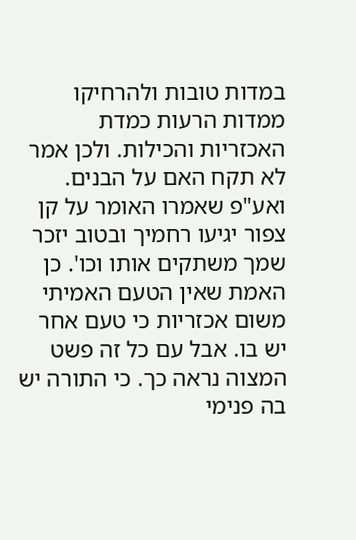במדות טובות ולהרחיקו ממדות הרעות כמדת האכזריות והכילות. ולכן אמר לא תקח האם על הבנים. ואע"פ שאמרו האומר על קן צפור יגיעו רחמיך ובטוב יזכר שמך משתקים אותו וכו'. כן האמת שאין הטעם האמיתי משום אכזריות כי טעם אחר יש בו. אבל עם כל זה פשט המצוה נראה כך. כי התורה יש בה פנימי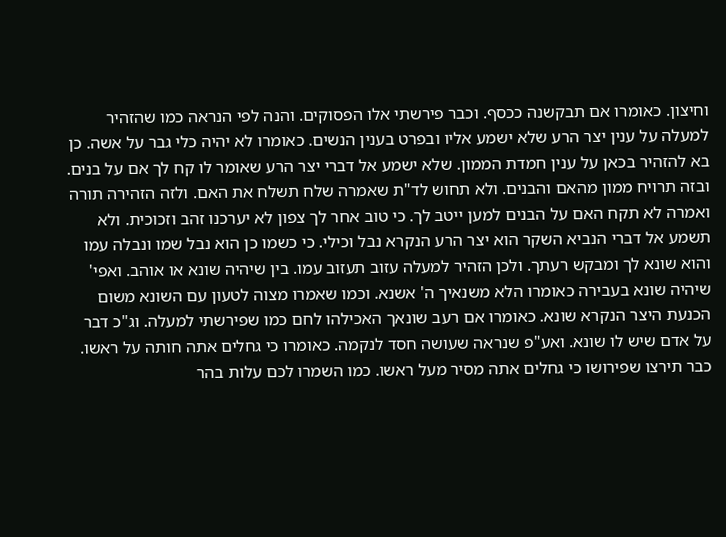וחיצון. כאומרו אם תבקשנה ככסף. וכבר פירשתי אלו הפסוקים. והנה לפי הנראה כמו שהזהיר למעלה על ענין יצר הרע שלא ישמע אליו ובפרט בענין הנשים. כאומרו לא יהיה כלי גבר על אשה. כן בא להזהיר בכאן על ענין חמדת הממון. שלא ישמע אל דברי יצר הרע שאומר לו קח לך אם על בנים. ובזה תרויח ממון מהאם והבנים. ולא תחוש לד"ת שאמרה שלח תשלח את האם. ולזה הזהירה תורה ואמרה לא תקח האם על הבנים למען ייטב לך. כי טוב אחר לך צפון לא יערכנו זהב וזכוכית. ולא תשמע אל דברי הנביא השקר הוא יצר הרע הנקרא נבל וכילי. כי כשמו כן הוא נבל שמו ונבלה עמו והוא שונא לך ומבקש רעתך. ולכן הזהיר למעלה עזוב תעזוב עמו. בין שיהיה שונא או אוהב. ואפי' שיהיה שונא בעבירה כאומרו הלא משנאיך ה' אשנא. וכמו שאמרו מצוה לטעון עם השונא משום הכנעת היצר הנקרא שונא. כאומרו אם רעב שונאך האכילהו לחם כמו שפירשתי למעלה. וג"כ דבר על אדם שיש לו שונא. ואע"פ שנראה שעושה חסד לנקמה. כאומרו כי גחלים אתה חותה על ראשו. כבר תירצו שפירושו כי גחלים אתה מסיר מעל ראשו. כמו השמרו לכם עלות בהר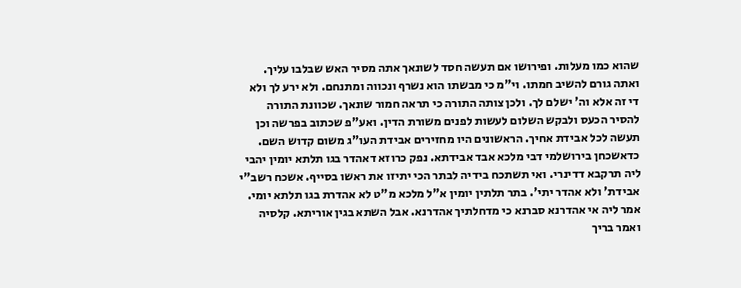שהוא כמו מעלות. ופירושו אם תעשה חסד לשונאך אתה מסיר האש שבלבו עליך. ואתה גורם להשיב חמתו. וי"מ כי מבשתו הוא נשרף ונכווה ומתנחם. ולא ירע לך ולא די זה אלא וה' ישלם לך. ולכן צותה התורה כי תראה חמור שונאך. שכוונת התורה להסיר הכעס ולבקש השלום לעשות לפנים משורת הדין. ואע"פ שכתוב בפרשה וכן תעשה לכל אבידת אחיך. הראשונים היו מחזירים אבידת העו"ג משום קדוש השם. כדאשכחן בירושלמי דבי מלכא אבד אבידתא. נפק כרוזא דאהדר בגו תלתא יומין יהבי ליה תרקבא דדינרי. ואי תשתכח בידיה לבתר הכי יתיזו את ראשו בסייף. אשכח רשב"י אבידת' ולא אהדר יתי'. בתר תלתין יומין א"ל מלכא מ"ט לא אהדרת בגו תלתא יומי. אמר ליה אי אהדרנא סברנא כי מדחלתיך אהדרנא. אבל השתא בגין אוריתא. קלסיה ואמר בריך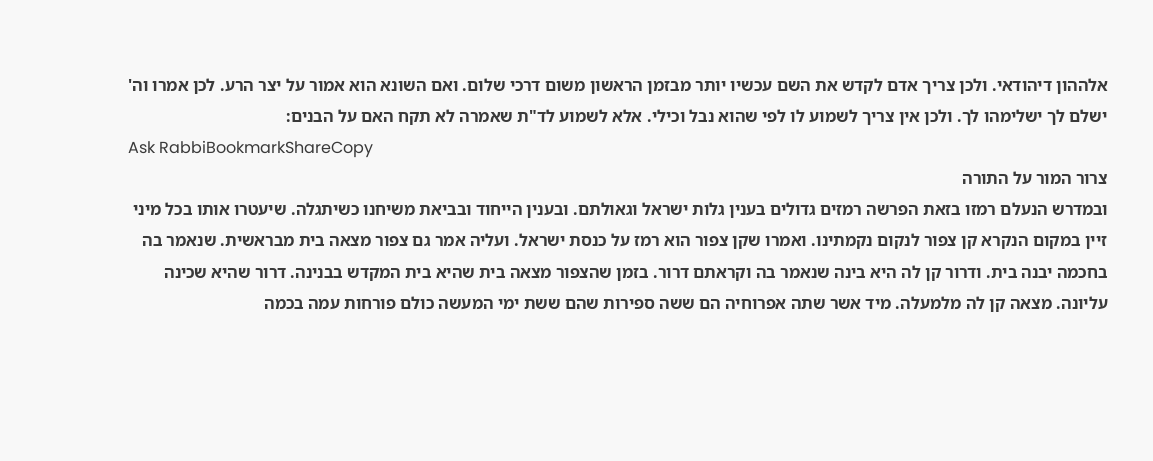אלההון דיהודאי. ולכן צריך אדם לקדש את השם עכשיו יותר מבזמן הראשון משום דרכי שלום. ואם השונא הוא אמור על יצר הרע. לכן אמרו וה' ישלם לך ישלימהו לך. ולכן אין צריך לשמוע לו לפי שהוא נבל וכילי. אלא לשמוע לד"ת שאמרה לא תקח האם על הבנים:
Ask RabbiBookmarkShareCopy
צרור המור על התורה
ובמדרש הנעלם רמזו בזאת הפרשה רמזים גדולים בענין גלות ישראל וגאולתם. ובענין הייחוד ובביאת משיחנו כשיתגלה. שיעטרו אותו בכל מיני זיין במקום הנקרא קן צפור לנקום נקמתינו. ואמרו שקן צפור הוא רמז על כנסת ישראל. ועליה אמר גם צפור מצאה בית מבראשית. שנאמר בה בחכמה יבנה בית. ודרור קן לה היא בינה שנאמר בה וקראתם דרור. בזמן שהצפור מצאה בית שהיא בית המקדש בבנינה. דרור שהיא שכינה עליונה. מצאה קן לה מלמעלה. מיד אשר שתה אפרוחיה הם ששה ספירות שהם ששת ימי המעשה כולם פורחות עמה בכמה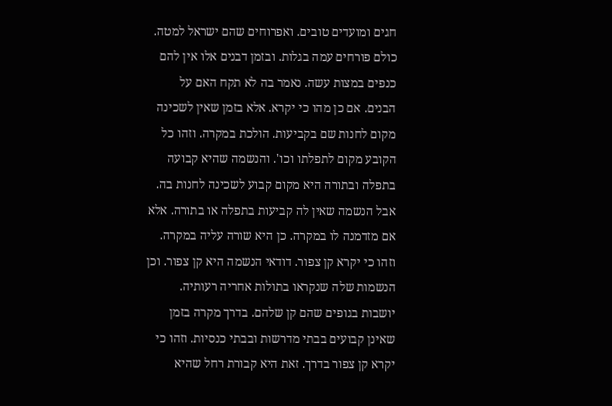חגים ומועדים טובים. ואפרוחים שהם ישראל למטה. כולם פורחים עמה בגלות. ובזמן דבנים אלו אין להם כנפים במצות עשה. נאמר בה לא תקח האם על הבנים. אם כן מהו כי יקרא. אלא בזמן שאין לשכינה מקום לחנות שם בקביעות. הולכת במקרה. וזהו כל הקובע מקום לתפלתו וכו'. והנשמה שהיא קבועה בתפלה ובתורה היא מקום קבוע לשכינה לחנות בה. אבל הנשמה שאין לה קביעות בתפלה או בתורה. אלא אם מזדמנה לו במקרה. כן היא שורה עליה במקרה. וזהו כי יקרא קן צפור. דודאי הנשמה היא קן צפור. וכן הנשמות שלה שנקראו בתולות אחריה רעותיה. יושבות בגופים שהם קן שלהם. בדרך מקרה בזמן שאינן קבועים בבתי מדרשות ובבתי כנסיות. וזהו כי יקרא קן צפור בדרך. זאת היא קבורת רחל שהיא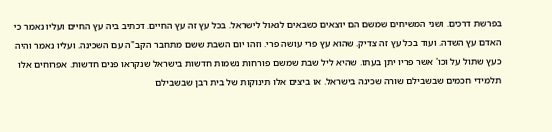בפרשת דרכים. ושני המשיחים שמשם הם יוצאים כשבאים לגאול לישראל. בכל עץ זה עץ החיים. דכתיב ביה עץ החיים ועליו נאמר כי האדם עץ השדה. ועוד בכל עץ זה צדיק. שהוא עץ פרי עושה פרי. וזהו יום השבת ששם מתחבר הקב"ה עם השכינה. ועליו נאמר והיה כעץ שתול על וכו' אשר פריו יתן בעתו. שהיא ליל שבת שמשם פורחות נשמות חדשות בישראל שנקראו פנים חדשות. אפרוחים אלו תלמידי חכמים שבשבילם שורה שכינה בישראל. או ביצים אלו תינוקות של בית רבן שבשבילם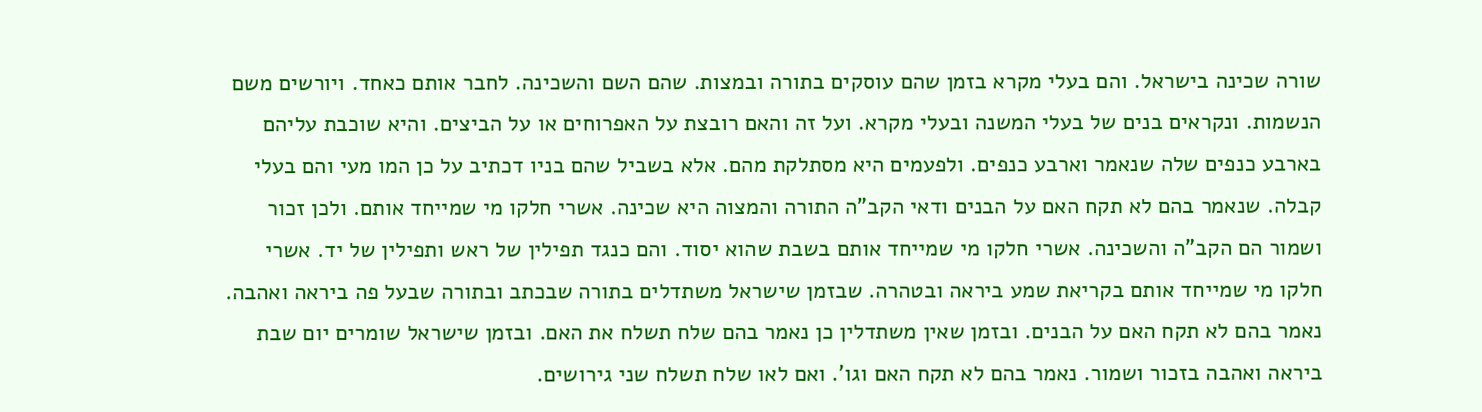שורה שכינה בישראל. והם בעלי מקרא בזמן שהם עוסקים בתורה ובמצות. שהם השם והשכינה. לחבר אותם כאחד. ויורשים משם הנשמות. ונקראים בנים של בעלי המשנה ובעלי מקרא. ועל זה והאם רובצת על האפרוחים או על הביצים. והיא שוכבת עליהם בארבע כנפים שלה שנאמר וארבע כנפים. ולפעמים היא מסתלקת מהם. אלא בשביל שהם בניו דכתיב על כן המו מעי והם בעלי קבלה. שנאמר בהם לא תקח האם על הבנים ודאי הקב"ה התורה והמצוה היא שכינה. אשרי חלקו מי שמייחד אותם. ולכן זכור ושמור הם הקב"ה והשכינה. אשרי חלקו מי שמייחד אותם בשבת שהוא יסוד. והם כנגד תפילין של ראש ותפילין של יד. אשרי חלקו מי שמייחד אותם בקריאת שמע ביראה ובטהרה. שבזמן שישראל משתדלים בתורה שבכתב ובתורה שבעל פה ביראה ואהבה. נאמר בהם לא תקח האם על הבנים. ובזמן שאין משתדלין כן נאמר בהם שלח תשלח את האם. ובזמן שישראל שומרים יום שבת ביראה ואהבה בזכור ושמור. נאמר בהם לא תקח האם וגו'. ואם לאו שלח תשלח שני גירושים.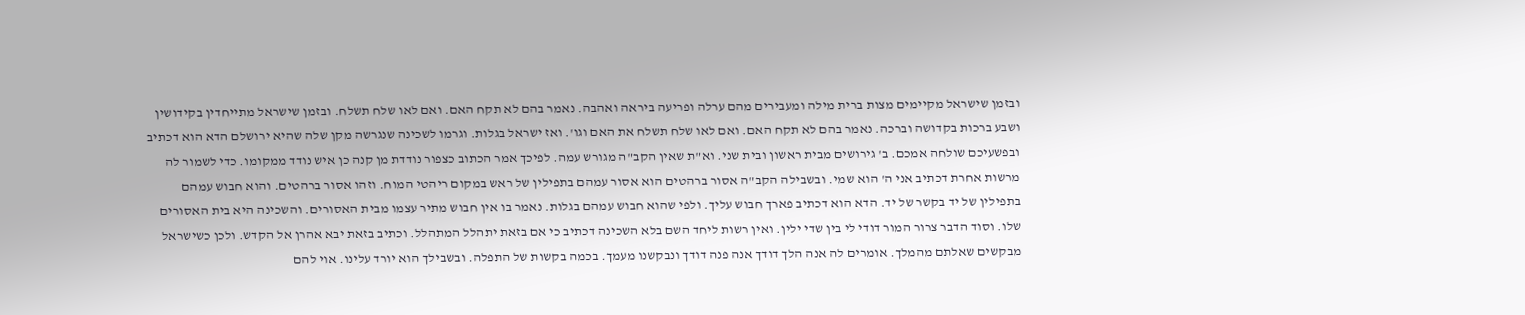ובזמן שישראל מקיימים מצות ברית מילה ומעבירים מהם ערלה ופריעה ביראה ואהבה. נאמר בהם לא תקח האם. ואם לאו שלח תשלח. ובזמן שישראל מתייחדין בקידושין ושבע ברכות בקדושה וברכה. נאמר בהם לא תקח האם. ואם לאו שלח תשלח את האם וגו'. ואז ישראל בגלות. וגרמו לשכינה שנגרשה מקן שלה שהיא ירושלם הדא הוא דכתיב ובפשעיכם שולחה אמכם. ב' גירושים מבית ראשון ובית שני. וא"ת שאין הקב"ה מגורש עמה. לפיכך אמר הכתוב כצפור נודדת מן קנה כן איש נודד ממקומו. כדי לשמור לה מרשות אחרת דכתיב אני ה' הוא שמי. ובשבילה הקב"ה אסור ברהטים הוא אסור עמהם בתפילין של ראש במקום ריהטי המוח. וזהו אסור ברהטים. והוא חבוש עמהם בתפילין של יד בקשר של יד. הדא הוא דכתיב פארך חבוש עליך. ולפי שהוא חבוש עמהם בגלות. נאמר בו אין חבוש מתיר עצמו מבית האסורים. והשכינה היא בית האסורים שלו. וסוד הדבר צרור המור דודי לי בין שדי ילין. ואין רשות ליחד השם בלא השכינה דכתיב כי אם בזאת יתהלל המתהלל. וכתיב בזאת יבא אהרן אל הקדש. ולכן כשישראל מבקשים שאלתם מהמלך. אומרים לה אנה הלך דודך אנה פנה דודך ונבקשנו מעמך. בכמה בקשות של התפלה. ובשבילך הוא יורד עלינו. אוי להם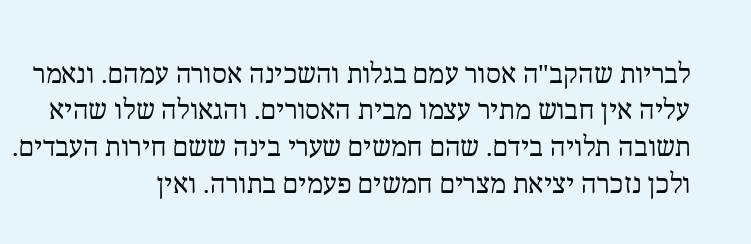לבריות שהקב"ה אסור עמם בגלות והשכינה אסורה עמהם. ונאמר עליה אין חבוש מתיר עצמו מבית האסורים. והגאולה שלו שהיא תשובה תלויה בידם. שהם חמשים שערי בינה ששם חירות העבדים. ולכן נזכרה יציאת מצרים חמשים פעמים בתורה. ואין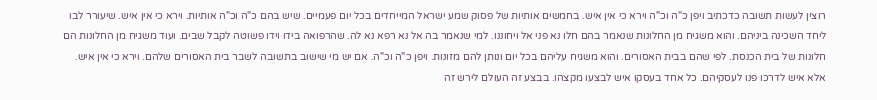רוצין לעשות תשובה כדכתיב ויפן כ"ה וכ"ה וירא כי אין איש. בחמשים אותיות של פסוק שמע ישראל המייחדים בכל יום פעמיים. שיש בהם כ"ה וכ"ה אותיות. וירא כי אין איש. שיעורר לבו ליחד השכינה ביניהם. והוא משגיח מן החלונות שנאמר בהם חלו נא פני אל ויחוננו. למי שנאמר בה אל נא רפא נא לה. שהרפואה בידו וידו פשוטה לקבל שבים. ועוד משגיח מן החלונות הם חלונות של בית הכנסת. לפי שהם בבית האסורים. והוא משגיח עליהם בכל יום ונותן להם מזונות. ויפן כ"ה וכ"ה. אם יש מי שישוב בתשובה לשבר בית האסורים שלהם. וירא כי אין איש. אלא איש לדרכו פנו לעסקיהם. כל אחד בעסקו איש לבצעו מקצהו. בבצע זה העולם לירש זה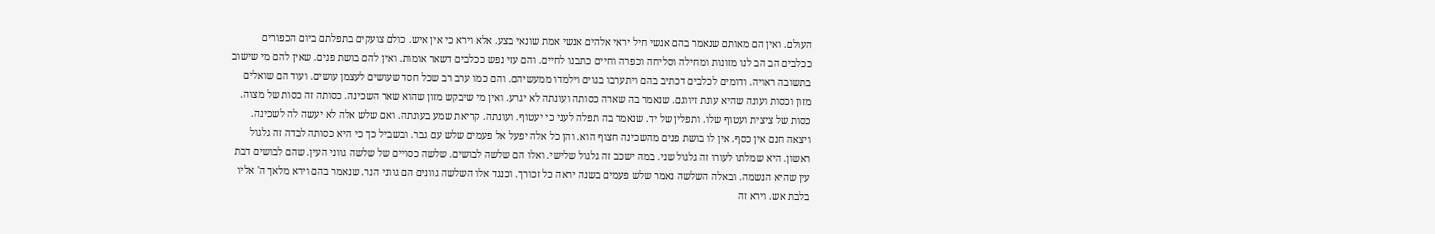העולם. ואין הם מאותם שנאמר בהם אנשי חיל יראי אלהים אנשי אמת שונאי בצע. אלא וירא כי אין איש. כולם צועקים בתפלתם ביום הכפורים ככלבים הב הב לנו מזונות ומחילה וסליחה וכפרה וחיים כתבנו לחיים. והם עזי נפש ככלבים דשאר אומות. ואין להם בושת פנים. שאין להם מי שישוב בתשובה ראויה. ודומים לכלבים דכתיב בהם ויתערבו בגוים וילמדו ממעשיהם. והם כמו ערב רב שכל חסד שעושים לעצמן עושים. ועוד הם שואלים מזון וכסות ועונה שהיא עונת זיווגם. שנאמר בה שארה כסותה ועונתה לא יגרע. ואין מי שיבקש מזון שהוא שאר השכינה. כסותה זה כסות של מצוה. כסות של ציצית ועטוף שלו. ותפלין של יד. שנאמר בה תפלה לעני כי יעטוף. ועונתה. קריאת שמע בעונתה. ואם שלש אלה לא יעשה לה לשכינה. ויצאה חנם אין כסף. אין לו בושת פנים מהשכינה חצוף הוא. והן כל אלה יפעל אל פעמים שלש עם גבר. ובשביל כך כי היא כסותה לבדה זה גלגול ראשון. היא שמלתו לעורו זה גלגול שני. במה ישכב זה גלגול שלישי. ואלו הם שלשה לבושים. שלשה כסויים של שלשה גווני העין. שהם לבושים דבת עין שהיא הנשמה. ובאלה השלשה נאמר שלש פעמים בשנה יראה כל זכורך. וכנגד אלו השלשה גוונים הם גווני הנר. שנאמר בהם וירא מלאך ה' אליו בלבת אש. וירא זה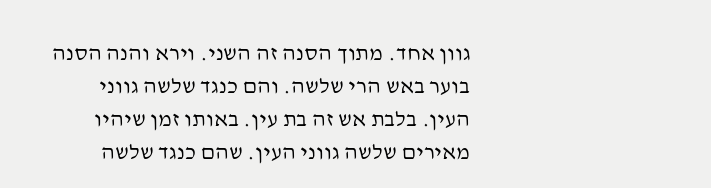גוון אחד. מתוך הסנה זה השני. וירא והנה הסנה בוער באש הרי שלשה. והם כנגד שלשה גווני העין. בלבת אש זה בת עין. באותו זמן שיהיו מאירים שלשה גווני העין. שהם כנגד שלשה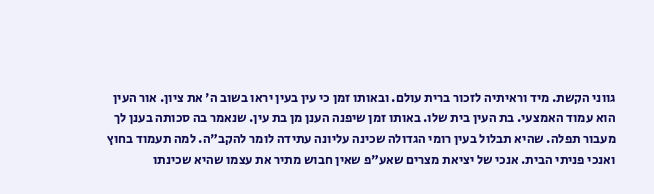גווני הקשת. מיד וראיתיה לזכור ברית עולם. ובאותו זמן כי עין בעין יראו בשוב ה' את ציון. אור העין הוא עמוד האמצעי. בת העין בית שלו. באותו זמן שיפנה הענן מן בת עין. שנאמר בה סכותה בענן לך מעבור תפלה. שהיא תבלול בעין רומי הגדולה שכינה עליונה עתידה לומר להקב"ה. למה תעמוד בחוץ ואנכי פניתי הבית. אנכי של יציאת מצרים שאע"פ שאין חבוש מתיר את עצמו שהיא שכינתו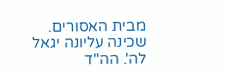מבית האסורים. שכינה עליונה יגאל לה'. הה"ד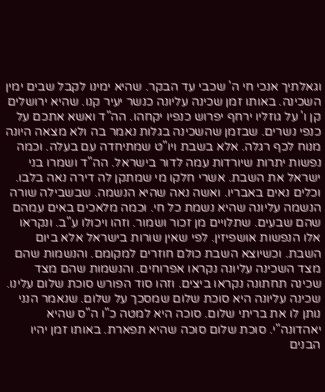וגאלתיך אנכי חי ה' שכבי עד הבקר. שהיא ימינו לקבל שבים ימין השכינה. באותו זמן שכינה עליונה כנשר יעיר קנו. שהיא ירושלים קן ו' על גוזליו ירחף יפרוש כנפיו יקחהו. הה"ד ואשא אתכם על כנפי נשרים. שבזמן שהשכינה בגלות נאמר בה ולא מצאה היונה מנוח לכף רגלה. אלא בשבת ויו"ט שמתיחדה עם בעלה. וכמה נפשות יתרות שיורדות עמה לדור בישראל. הה"ד ושמרו בני ישראל את השבת. אשרי חלקו מי שמתקן לה דירה נאה בלבו. וכלים נאים באבריו. ואשה נאה שהיא הנשמה. שבשבילה שורה הנשמה עליונה שהיא נשמת כל חי. וכמה מלאכים באים עמהם שהם שבעים. שתלויים מן זכור ושמור. וזהו ויכולו ע"ב. ונקראו אלו הנפשות אושפיזין. לפי שאין שורות בישראל אלא ביום השבת. וכשיוצא השבת כולם חוזרים למקומם. והנשמות שהם מצד השכינה עליונה נקראו אפרוחים. והנשמות שהם מצד שכינה תחתונה נקראו ביצים. וזהו סוד הפורש סוכת שלום עלינו. שכינה עליונה היא סוכת שלום שמסכך על שלום. שנאמר הנני נותן לו את בריתי שלום. סוכה היא למטה כ"ו ה"ס שהיא יאהדונה"י. סוכת שלום סוכה שהיא תפארת. באותו זמן יהיו הבנים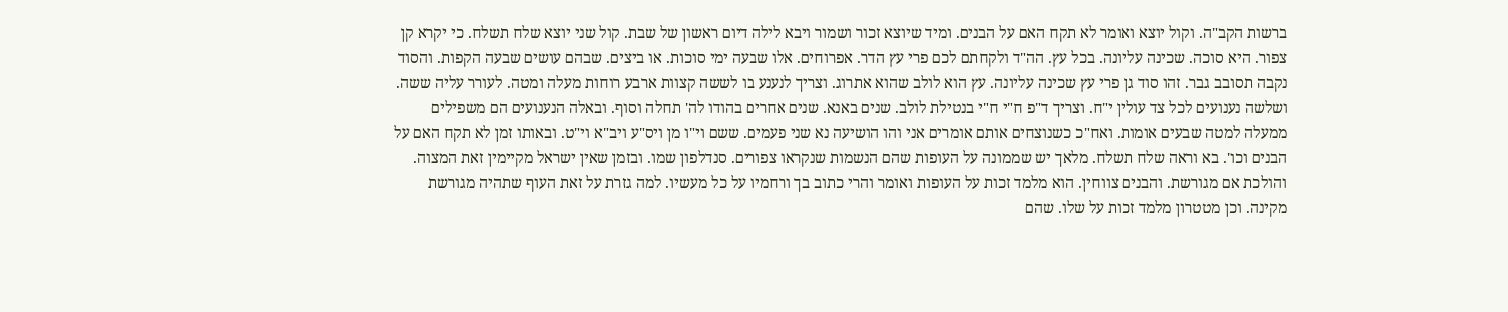ברשות הקב"ה. וקול יוצא ואומר לא תקח האם על הבנים. ומיד שיוצא זכור ושמור ויבא לילה דיום ראשון של שבת. קול שני יוצא שלח תשלח. כי יקרא קן צפור. היא סוכה. שכינה עליונה. בכל עץ. הה"ד ולקחתם לכם פרי עץ הדר. אפרוחים. אלו שבעה ימי סוכות. או ביצים. שבהם עושים שבעה הקפות. והסוד נקבה תסובב גבר. זהו סוד גן פרי עץ שכינה עליונה. עץ הוא לולב שהוא אתרוג. וצריך לנענע בו לששה קצוות ארבע רוחות מעלה ומטה. לעורר עליה ששה. ושלשה נענועים לכל צד עולין י"ח. וצריך ד"פ ח"י ח"י בנטילת לולב. שנים באנא. שנים אחרים בהודו לה' תחלה וסוף. ובאלה הנענועים הם משפילים ממעלה למטה שבעים אומות. ואח"כ כשנוצחים אותם אומרים אני והו הושיעה נא שני פעמים. ששם וי"ו מן ויס"ע ויב"א וי"ט. ובאותו זמן לא תקח האם על הבנים וכו'. בא וראה שלח תשלח. מלאך יש שממונה על העופות שהם הנשמות שנקראו צפורים. סנדלפון שמו. ובזמן שאין ישראל מקיימין זאת המצוה. והולכת אם מגורשת. והבנים צווחין. הוא מלמד זכות על העופות ואומר והרי כתוב בך ורחמיו על כל מעשיו. למה גזרת על זאת העוף שתהיה מגורשת מקינה. וכן מטטרון מלמד זכות על שלו. שהם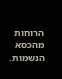הרוחות מהכסא הנשמות.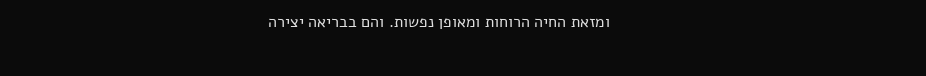ומזאת החיה הרוחות ומאופן נפשות. והם בבריאה יצירה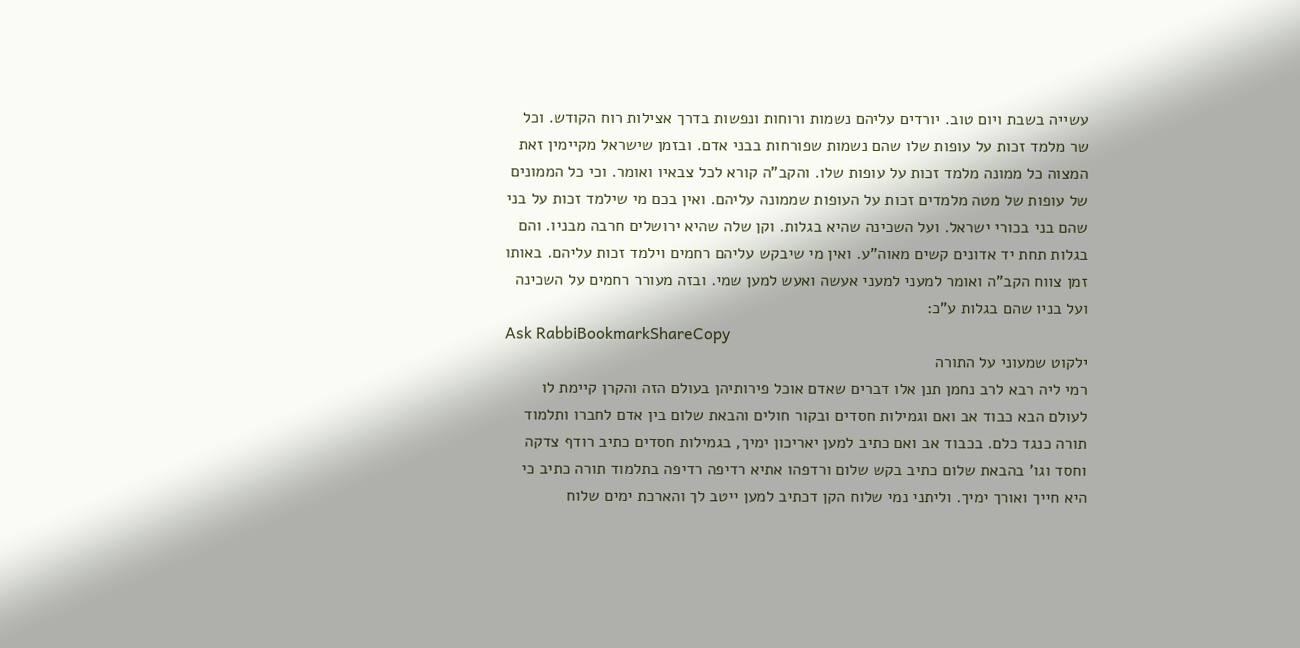עשייה בשבת ויום טוב. יורדים עליהם נשמות ורוחות ונפשות בדרך אצילות רוח הקודש. וכל שר מלמד זכות על עופות שלו שהם נשמות שפורחות בבני אדם. ובזמן שישראל מקיימין זאת המצוה כל ממונה מלמד זכות על עופות שלו. והקב"ה קורא לכל צבאיו ואומר. וכי כל הממונים של עופות של מטה מלמדים זכות על העופות שממונה עליהם. ואין בכם מי שילמד זכות על בני שהם בני בכורי ישראל. ועל השכינה שהיא בגלות. וקן שלה שהיא ירושלים חרבה מבניו. והם בגלות תחת יד אדונים קשים מאוה"ע. ואין מי שיבקש עליהם רחמים וילמד זכות עליהם. באותו זמן צווח הקב"ה ואומר למעני למעני אעשה ואעש למען שמי. ובזה מעורר רחמים על השכינה ועל בניו שהם בגלות ע"כ:
Ask RabbiBookmarkShareCopy
ילקוט שמעוני על התורה
רמי ליה רבא לרב נחמן תנן אלו דברים שאדם אוכל פירותיהן בעולם הזה והקרן קיימת לו לעולם הבא כבוד אב ואם וגמילות חסדים ובקור חולים והבאת שלום בין אדם לחברו ותלמוד תורה כנגד כלם. בכבוד אב ואם כתיב למען יאריכון ימיך, בגמילות חסדים כתיב רודף צדקה וחסד וגו' בהבאת שלום כתיב בקש שלום ורדפהו אתיא רדיפה רדיפה בתלמוד תורה כתיב כי היא חייך ואורך ימיך. וליתני נמי שלוח הקן דכתיב למען ייטב לך והארכת ימים שלוח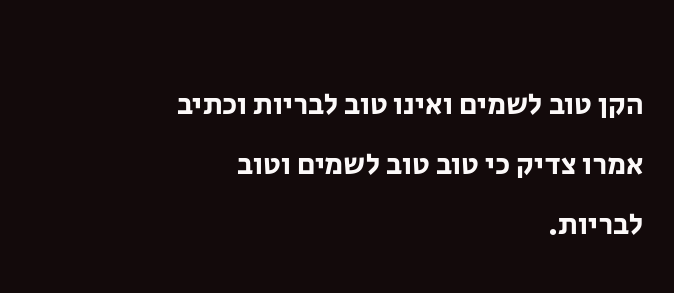הקן טוב לשמים ואינו טוב לבריות וכתיב אמרו צדיק כי טוב טוב לשמים וטוב לבריות.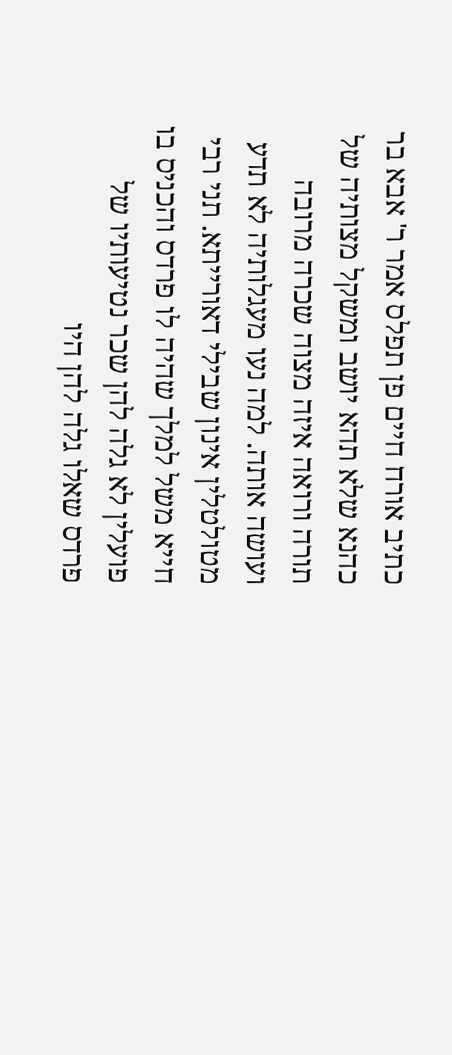כתיב אורח חיים פן תפלס אמר ר' אבא בר כהנא שלא תהא יושב ומשקל מצותיה של תורה ורואה איזה מצוה שכרה מרובה ועושה אותה. למה נעו מעגלותיה לא תדע מטולטלין אינון שבילי דאורייתא. תני רבי חייא משל למלך שהיה לו פרדס והכניס בו פועלין לא גלה להן שכר נטיעותיו של פרדס שאלו גלה להן היו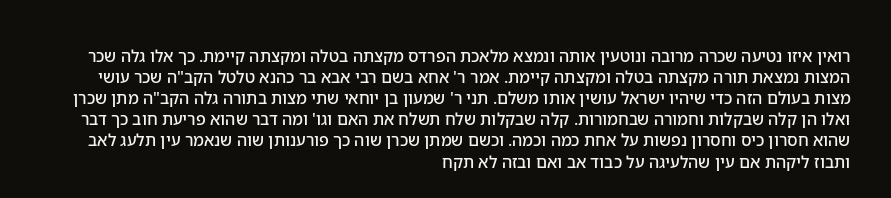רואין איזו נטיעה שכרה מרובה ונוטעין אותה ונמצא מלאכת הפרדס מקצתה בטלה ומקצתה קיימת. כך אלו גלה שכר המצות נמצאת תורה מקצתה בטלה ומקצתה קיימת. אמר ר' אחא בשם רבי אבא בר כהנא טלטל הקב"ה שכר עושי מצות בעולם הזה כדי שיהיו ישראל עושין אותו משלם. תני ר' שמעון בן יוחאי שתי מצות בתורה גלה הקב"ה מתן שכרן ואלו הן קלה שבקלות וחמורה שבחמורות. קלה שבקלות שלח תשלח את האם וגו' ומה דבר שהוא פריעת חוב כך דבר שהוא חסרון כיס וחסרון נפשות על אחת כמה וכמה. וכשם שמתן שכרן שוה כך פורענותן שוה שנאמר עין תלעג לאב ותבוז ליקהת אם עין שהלעיגה על כבוד אב ואם ובזה לא תקח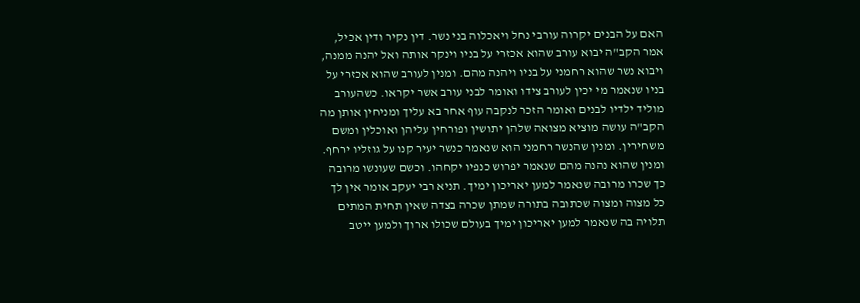האם על הבנים יקרוה עורבי נחל ויאכלוה בני נשר. דין נקיר ודין אכיל, אמר הקב"ה יבוא עורב שהוא אכזרי על בניו וינקר אותה ואל יהנה ממנה, ויבוא נשר שהוא רחמני על בניו ויהנה מהם. ומנין לעורב שהוא אכזרי על בניו שנאמר מי יכין לעורב צידו ואומר לבני עורב אשר יקראו. כשהעורב מוליד ילדיו לבנים ואומר הזכר לנקבה עוף אחר בא עליך ומניחין אותן מה הקב"ה עושה מוציא מצואה שלהן יתושין ופורחין עליהן ואוכלין ומשם משחירין. ומנין שהנשר רחמני הוא שנאמר כנשר יעיר קנו על גוזליו ירחף. ומנין שהוא נהנה מהם שנאמר יפרוש כנפיו יקחהו. וכשם שעונשו מרובה כך שכרו מרובה שנאמר למען יאריכון ימיך. תניא רבי יעקב אומר אין לך כל מצוה ומצוה שכתובה בתורה שמתן שכרה בצדה שאין תחית המתים תלויה בה שנאמר למען יאריכון ימיך בעולם שכולו ארוך ולמען ייטב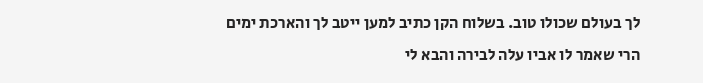לך בעולם שכולו טוב. בשלוח הקן כתיב למען ייטב לך והארכת ימים הרי שאמר לו אביו עלה לבירה והבא לי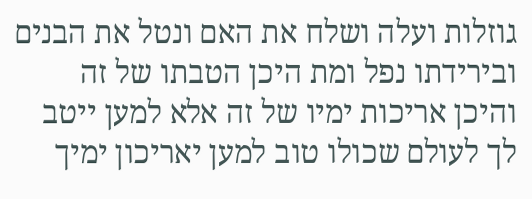גוזלות ועלה ושלח את האם ונטל את הבנים ובירידתו נפל ומת היכן הטבתו של זה והיכן אריכות ימיו של זה אלא למען ייטב לך לעולם שכולו טוב למען יאריכון ימיך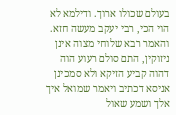בעולם שכולו ארוך. ודילמא לא הוי הכי, רבי יעקב מעשה חזא. והאמר רבא שלוחי מצוה אינן ניזוקין, התם סולם רעוע הוה דהוה קביע הזיקא ולא סמכינן אניסא דכתיב ויאמר שמואל איך אלך ושמע שאול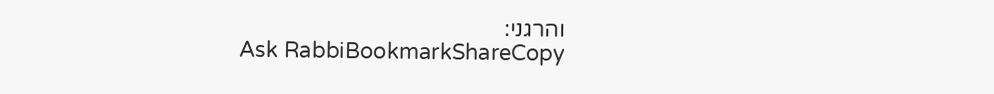והרגני:
Ask RabbiBookmarkShareCopy